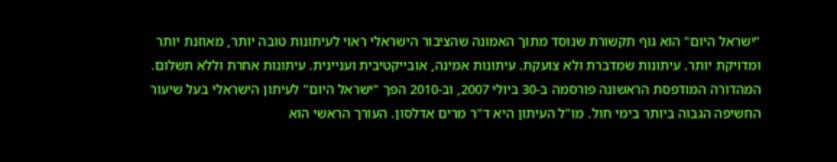"ישראל היום" הוא גוף תקשורת שנוסד מתוך האמונה שהציבור הישראלי ראוי לעיתונות טובה יותר, מאוזנת יותר ומדויקת יותר. עיתונות שמדברת ולא צועקת. עיתונות אמינה, אובייקטיבית ועניינית. עיתונות אחרת וללא תשלום. המהדורה המודפסת הראשונה פורסמה ב-30 ביולי 2007, וב-2010 הפך "ישראל היום" לעיתון הישראלי בעל שיעור החשיפה הגבוה ביותר בימי חול. מו"ל העיתון היא ד"ר מרים אדלסון. העורך הראשי הוא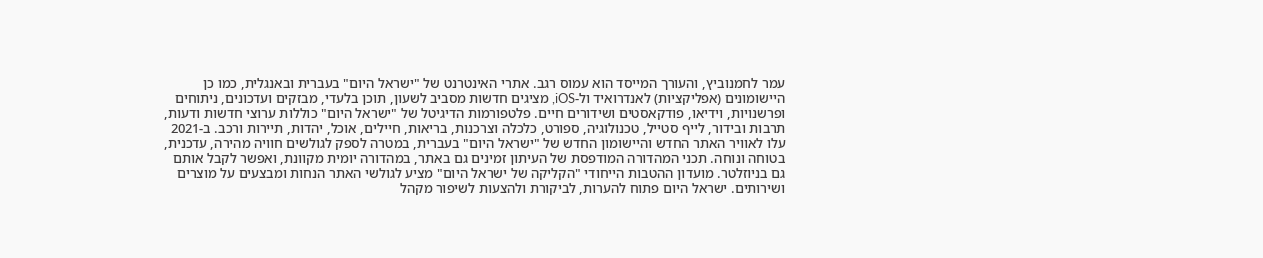עמר לחמנוביץ, והעורך המייסד הוא עמוס רגב. אתרי האינטרנט של "ישראל היום" בעברית ובאנגלית, כמו כן היישומונים (אפליקציות) לאנדרואיד ול-iOS, מציגים חדשות מסביב לשעון, תוכן בלעדי, מבזקים ועדכונים, ניתוחים ופרשנויות, וידיאו, פודקאסטים ושידורים חיים. פלטפורמות הדיגיטל של "ישראל היום" כוללות ערוצי חדשות ודעות, תרבות ובידור, לייף סטייל, טכנולוגיה, ספורט, כלכלה וצרכנות, בריאות, חיילים, אוכל, יהדות, תיירות ורכב. ב-2021 עלו לאוויר האתר החדש והיישומון החדש של "ישראל היום" בעברית, במטרה לספק לגולשים חוויה מהירה, עדכנית, בטוחה ונוחה. תכני המהדורה המודפסת של העיתון זמינים גם באתר, במהדורה יומית מקוונת, ואפשר לקבל אותם גם בניוזלטר. מועדון ההטבות הייחודי "הקליקה של ישראל היום" מציע לגולשי האתר הנחות ומבצעים על מוצרים ושירותים. ישראל היום פתוח להערות, לביקורת ולהצעות לשיפור מקהל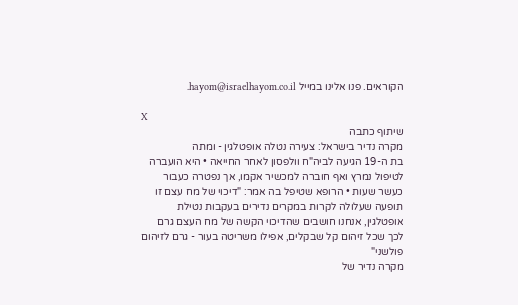הקוראים. פנו אלינו במייל hayom@israelhayom.co.il.

X
שיתוף כתבה
מקרה נדיר בישראל: צעירה נטלה אופטלגין - ומתה
בת ה-19 הגיעה לביה"ח וולפסון לאחר החייאה • היא הועברה לטיפול נמרץ ואף חוברה למכשיר אקמו, אך נפטרה כעבור כעשר שעות • הרופא שטיפל בה אמר: "דיכוי של מח עצם זו תופעה שעלולה לקרות במקרים נדירים בעקבות נטילת אופטלגין, אנחנו חושבים שהדיכוי הקשה של מח העצם גרם לכך שכל זיהום קל שבקלים, אפילו משריטה בעור - גרם לזיהום פולשני"
מקרה נדיר של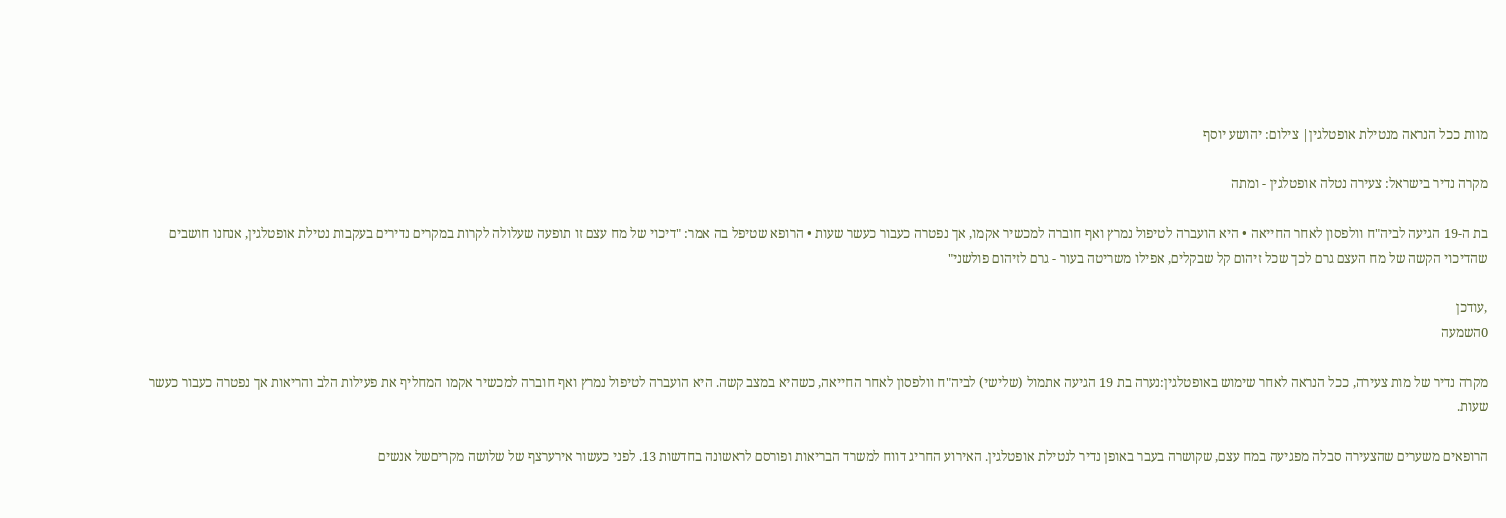מוות ככל הנראה מנטילת אופטלגין| צילום: יהושע יוסף

מקרה נדיר בישראל: צעירה נטלה אופטלגין - ומתה

בת ה-19 הגיעה לביה"ח וולפסון לאחר החייאה • היא הועברה לטיפול נמרץ ואף חוברה למכשיר אקמו, אך נפטרה כעבור כעשר שעות • הרופא שטיפל בה אמר: "דיכוי של מח עצם זו תופעה שעלולה לקרות במקרים נדירים בעקבות נטילת אופטלגין, אנחנו חושבים שהדיכוי הקשה של מח העצם גרם לכך שכל זיהום קל שבקלים, אפילו משריטה בעור - גרם לזיהום פולשני"

,עודכן
0השמעה

מקרה נדיר של מות צעירה, ככל הנראה לאחר שימוש באופטלגין:נערה בת 19 הגיעה אתמול (שלישי) לביה"ח וולפסון לאחר החייאה, כשהיא במצב קשה. היא הועברה לטיפול נמרץ ואף חוברה למכשיר אקמו המחליף את פעילות הלב והריאות אך נפטרה כעבור כעשר שעות.

הרופאים משערים שהצעירה סבלה מפגיעה במח עצם, שקושרה בעבר באופן נדיר לנטילת אופטלגין. האירוע החריג דווח למשרד הבריאות ופורסם לראשונה בחדשות 13. לפני כעשור אירערצף של שלושה מקריםשל אנשים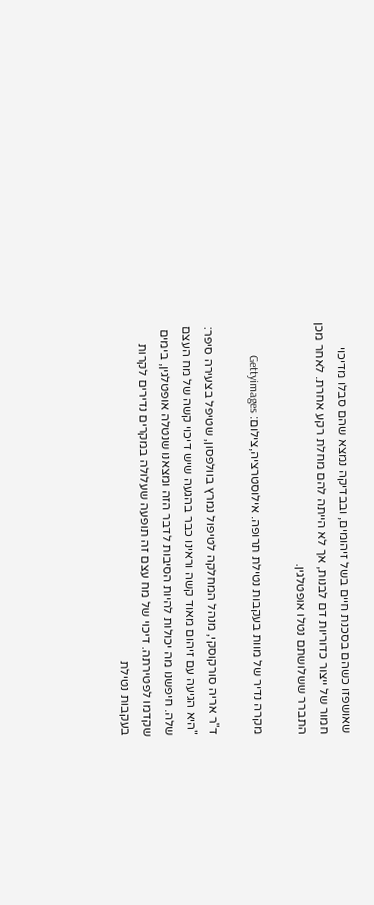שאושפזו כשהם בסכנת חיים בשל זיהומים, ובבדיקה נמצא שהם סבלו מדיכוי חמור של ייצור כדוריות דם לבנות, אך לא הייתה להם מחלת רקע אחרת. לאחר מכן התברר ששלושתם נטלו אופטלגין.

מקרה נדיר של מוות בעקבות נטילת תרופה. אילוסטרציה,צילום: Gettyimages

ד"ר אריה סורקוסקי, מנהל המחלקה לטיפול נמרץ בוולפסון, שטיפל בצעירה סיפר: "היא הגיעה עם זיהום מאוד קשה וראינו כבר בהגעה שיש דיכוי קשה של מח העצם שלה. חיפשנו מה יכולות להיות הסיבות לדבר הזה ומצאנו שנטלה אופטלגין, בימים שקדמו לפטירתה. דיכוי של מח עצם זה תופעה שעלולה במקרים נדירים לקרות בעקבות נטילת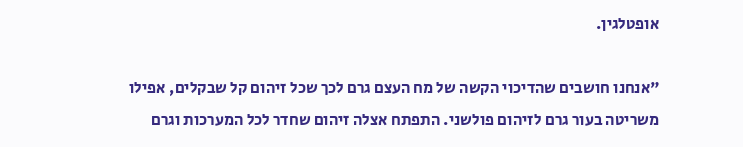אופטלגין.

"אנחנו חושבים שהדיכוי הקשה של מח העצם גרם לכך שכל זיהום קל שבקלים, אפילו משריטה בעור גרם לזיהום פולשני. התפתח אצלה זיהום שחדר לכל המערכות וגרם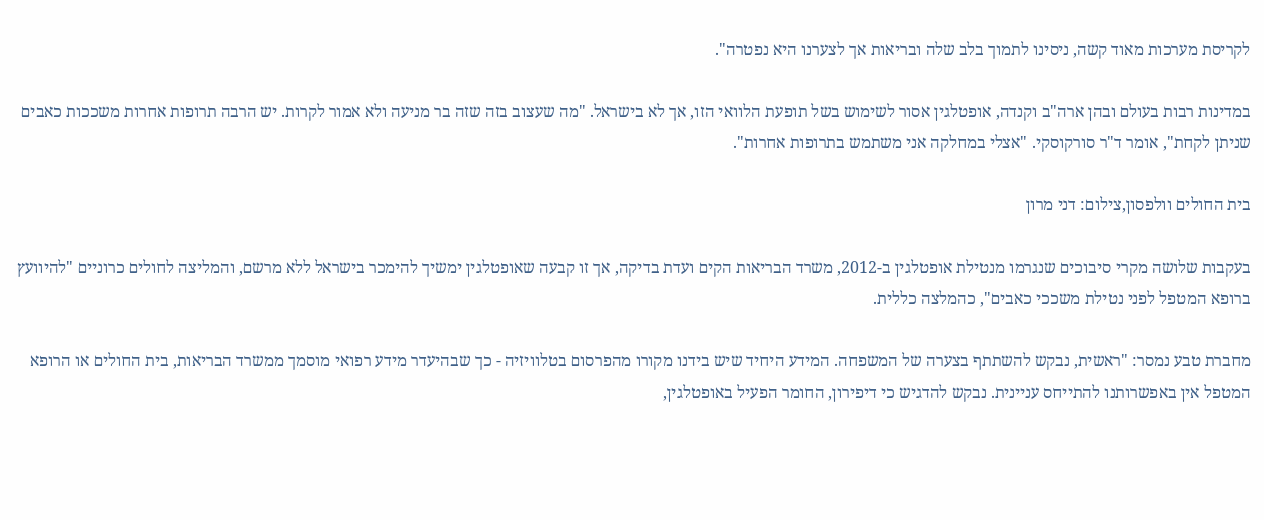לקריסת מערכות מאוד קשה, ניסינו לתמוך בלב שלה ובריאות אך לצערנו היא נפטרה".

במדינות רבות בעולם ובהן ארה"ב וקנדה, אופטלגין אסור לשימוש בשל תופעת הלוואי הזו, אך לא בישראל. "מה שעצוב בזה שזה בר מניעה ולא אמור לקרות. יש הרבה תרופות אחרות משככות כאבים שניתן לקחת", אומר ד"ר סורקוסקי. "אצלי במחלקה אני משתמש בתרופות אחרות".

בית החולים וולפסון,צילום: דני מרון

בעקבות שלושה מקרי סיבוכים שנגרמו מנטילת אופטלגין ב-2012, משרד הבריאות הקים ועדת בדיקה, אך זו קבעה שאופטלגין ימשיך להימכר בישראל ללא מרשם, והמליצה לחולים כרוניים "להיוועץ ברופא המטפל לפני נטילת משככי כאבים", כהמלצה כללית.

מחברת טבע נמסר: "ראשית, נבקש להשתתף בצערה של המשפחה. המידע היחיד שיש בידנו מקורו מהפרסום בטלוויזיה - כך שבהיעדר מידע רפואי מוסמך ממשרד הבריאות, בית החולים או הרופא המטפל אין באפשרותנו להתייחס עניינית. נבקש להדגיש כי דיפירון, החומר הפעיל באופטלגין,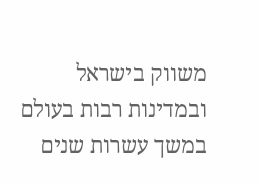משווק בישראל ובמדינות רבות בעולם במשך עשרות שנים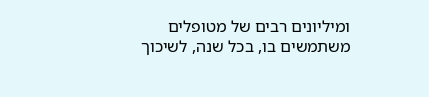ומיליונים רבים של מטופלים משתמשים בו, בכל שנה, לשיכוך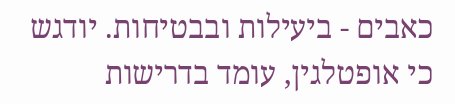כאבים - ביעילות ובבטיחות. יודגש כי אופטלגין, עומד בדרישות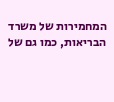המחמירות של משרד הבריאות, כמו גם של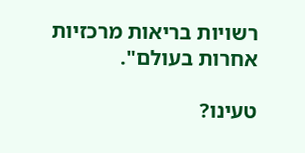רשויות בריאות מרכזיות אחרות בעולם".

טעינו?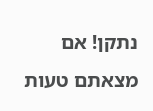נתקן! אם מצאתם טעות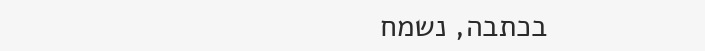בכתבה, נשמח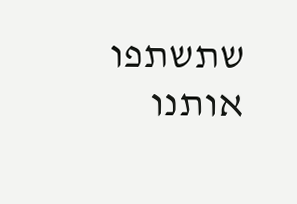שתשתפו אותנו